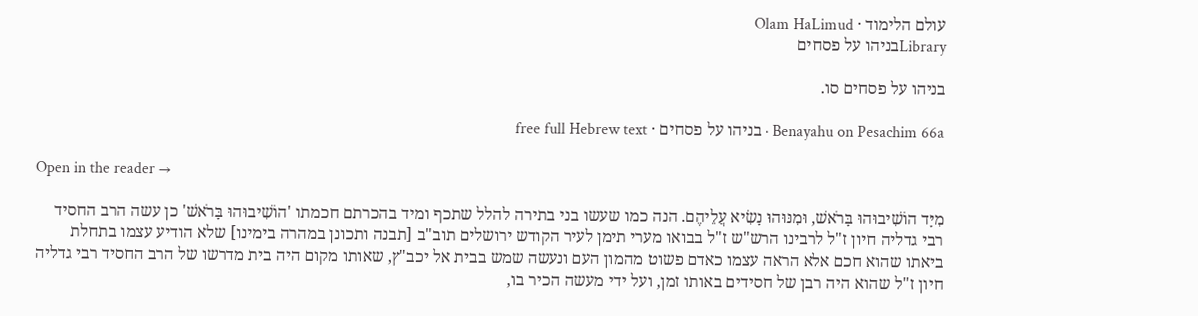עולם הלימוד · Olam HaLimud
Libraryבניהו על פסחים

בניהו על פסחים סו.

Benayahu on Pesachim 66a · בניהו על פסחים · free full Hebrew text

Open in the reader →

מִיָּד הוֹשִׁיבוּהוּ בָּרֹאשׁ, וּמִנּוּהוּ נָשִׂיא עֲלֵיהֶם. הנה כמו שעשו בני בתירה להלל שתכף ומיד בהכרתם חכמתו 'הוֹשִׁיבוּהוּ בָּרֹאשׁ' כן עשה הרב החסיד רבי גדליה חיון ז"ל לרבינו הרש"ש ז"ל בבואו מערי תימן לעיר הקודש ירושלים תוב"ב [תבנה ותכונן במהרה בימינו] שלא הודיע עצמו בתחלת ביאתו שהוא חכם אלא הראה עצמו כאדם פשוט מהמון העם ונעשה שמש בבית אל יכב"ץ, שאותו מקום היה בית מדרשו של הרב החסיד רבי גדליה חיון ז"ל שהוא היה רבן של חסידים באותו זמן, ועל ידי מעשה הכיר בו,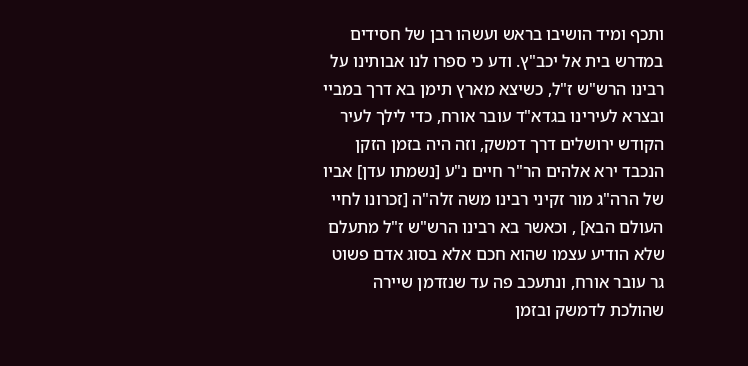ותכף ומיד הושיבו בראש ועשהו רבן של חסידים במדרש בית אל יכב"ץ. ודע כי ספרו לנו אבותינו על רבינו הרש"ש ז"ל, כשיצא מארץ תימן בא דרך במביי ובצרא לעירינו בגדא"ד עובר אורח, כדי לילך לעיר הקודש ירושלים דרך דמשק, וזה היה בזמן הזקן הנכבד ירא אלהים הר"ר חיים נ"ע [נשמתו עדן] אביו של הרה"ג מור זקיני רבינו משה זלה"ה [זכרונו לחיי העולם הבא] , וכאשר בא רבינו הרש"ש ז"ל מתעלם שלא הודיע עצמו שהוא חכם אלא בסוג אדם פשוט גר עובר אורח, ונתעכב פה עד שנזדמן שיירה שהולכת לדמשק ובזמן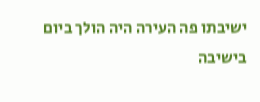ישיבתו פה העירה היה הולך ביום בישיבה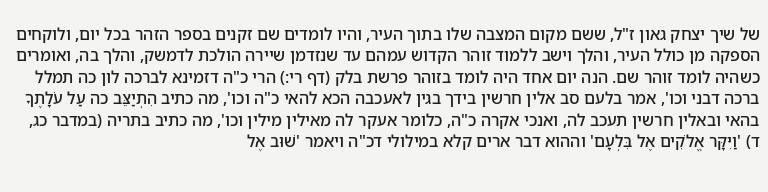של שיך יצחק גאון ז"ל, ששם מקום המצבה שלו בתוך העיר, והיו לומדים שם זקנים בספר הזהר בכל יום, ולוקחים הספקה מן כולל העיר, והלך וישב ללמוד זוהר הקדוש עמהם עד שנזדמן שיירה הולכת לדמשק, והלך בה, ואומרים כשהיה לומד זוהר שם. הנה יום אחד היה לומד בזוהר פרשת בלק (דף רי:) הרי כ"ה דזמינא לברכה לון כה תמלל ברכה דבני וכו', אמר בלעם סב אלין חרשין בידך בגין לאעכבה הכא להאי כ"ה וכו', מה כתיב הִתְיַצֵּב כה עַל עֹלָתֶךָ בהאי ובאלין חרשין תעכב לה, ואנכי אקרה כ"ה, כלומר אעקר לה מאילין מילין וכו', מה כתיב בתריה (במדבר כג, ד) 'וַיִּקָּר אֱלֹקִים אֶל בִּלְעָם' וההוא דבר ארים קלא במילולי דכ"ה ויאמר 'שׁוּב אֶל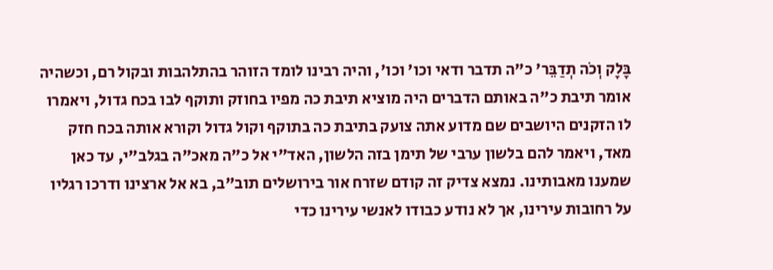בָּלָק וְכֹה תְדַבֵּר' כ"ה תדבר ודאי וכו' וכו', והיה רבינו לומד הזוהר בהתלהבות ובקול רם, וכשהיה אומר תיבת כ"ה באותם הדברים היה מוציא תיבת כה מפיו בחוזק ותוקף לבו בכח גדול, ויאמרו לו הזקנים היושבים שם מדוע אתה צועק בתיבת כה בתוקף וקול גדול וקורא אותה בכח חזק מאד, ויאמר להם בלשון ערבי של תימן בזה הלשון, האד"י אל כ"ה מאכ"ה בגלב"י, עד כאן שמענו מאבותינו. נמצא צדיק זה קודם שזרח אור בירושלים תוב"ב, בא אל ארצינו ודרכו רגליו על רחובות עירינו, אך לא נודע כבודו לאנשי עירינו כדי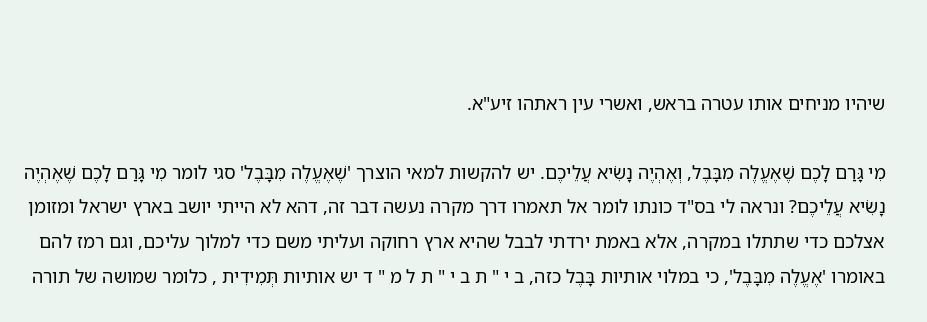שיהיו מניחים אותו עטרה בראש, ואשרי עין ראתהו זיע"א.

מִי גָּרַם לָכֶם שֶׁאֶעֱלֶה מִבָּבֶל, וְאֶהְיֶה נָשִׂיא עֲלֵיכֶם. יש להקשות למאי הוצרך 'שֶׁאֶעֱלֶה מִבָּבֶל' סגי לומר מִי גָּרַם לָכֶם שֶׁאֶהְיֶה נָשִׂיא עֲלֵיכֶם? ונראה לי בס"ד כונתו לומר אל תאמרו דרך מקרה נעשה דבר זה, דהא לא הייתי יושב בארץ ישראל ומזומן אצלכם כדי שתתלו במקרה, אלא באמת ירדתי לבבל שהיא ארץ רחוקה ועליתי משם כדי למלוך עליכם, וגם רמז להם באומרו 'אֶעֱלֶה מִבָּבֶל', כי במלוי אותיות בָּבֶל כזה, ב י " ת ב י " ת ל מ " ד יש אותיות תְּמִידִית , כלומר שמושה של תורה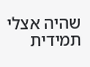שהיה אצלי תמידית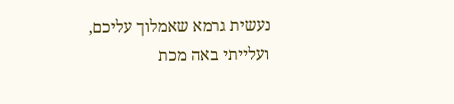נעשית גרמא שאמלוך עליכם, ועלייתי באה מכת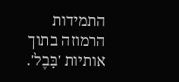התמידות הרמוזה בתוך אותיות 'בָּבֶל'.